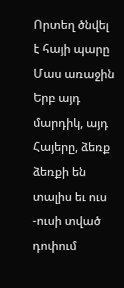Որտեղ ծնվել է հայի պարը
Մաս առաջին
Երբ այդ մարդիկ, այդ Հայերը, ձեռք ձեռքի են տալիս եւ ուս -ուսի տված դոփում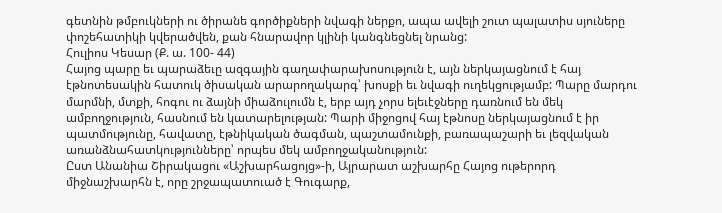գետնին թմբուկների ու ծիրանե գործիքների նվագի ներքո, ապա ավելի շուտ պալատիս սյուները փոշեհատիկի կվերածվեն, քան հնարավոր կլինի կանգնեցնել նրանց:
Հուլիոս Կեսար (Ք. ա. 100- 44)
Հայոց պարը եւ պարաձեւը ազգային գաղափարախոսություն է, այն ներկայացնում է հայ էթնոտեսակին հատուկ ծիսական արարողակարգ՝ խոսքի եւ նվագի ուղեկցությամբ: Պարը մարդու մարմնի, մտքի, հոգու ու ձայնի միաձուլումն է, երբ այդ չորս ելեւէջները դառնում են մեկ ամբողջություն, հասնում են կատարելության: Պարի միջոցով հայ էթնոսը ներկայացնում է իր պատմությունը, հավատը, էթնիկական ծագման, պաշտամունքի, բառապաշարի եւ լեզվական առանձնահատկությունները՝ որպես մեկ ամբողջականություն:
Ըստ Անանիա Շիրակացու «Աշխարհացոյց»-ի, Այրարատ աշխարհը Հայոց ութերորդ միջնաշխարհն է, որը շրջապատուած է Գուգարք,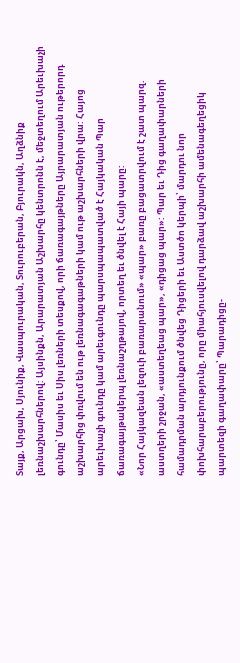Տայք, Արցախ, Սյունիք, Վասպուրական, Տուրուբերան, Բյուրակն, Աղձնիք լեռնաշխարհներով: Այսինքն, Արարատյան Աշխարհը կենտրոնն է, մեջտեղում Արեւխաչի գունդը՝ Մասիս եւ Սիս լեռների տեսքով, որի ճառագայթները Այրարատյան ութերորդ աշխարհից փռվում են ութ լեռնագագաթների կամ ութ աշխարհների վրա: Հայոց արեւխաչի գունդը կամ արեւգունդը պարսպապատված է Հայկական Պար ճառագայթակերպ լեռնաշղթայով, որտեղ եւ ծնվել է Հայի պարը:
«Նոր Հայկազեան լեզուի բառարանում» «պար» բառը բացատրվում է շատ պարզ. աստղերի շրջան, «աստեղեաց պար», «դիցաց պար»: Պար եւ Դից գաղափարների համադրման արդյունքում ծնվեց Դիցերի եւ Աստծո կերպի՝ մարդու նոր փոխհարաբերությունը, որը միահյուսվելով դարձավ աշխարհի ամենագեղեցիկ պարտեզի գաղափարը՝ Պարադիցը-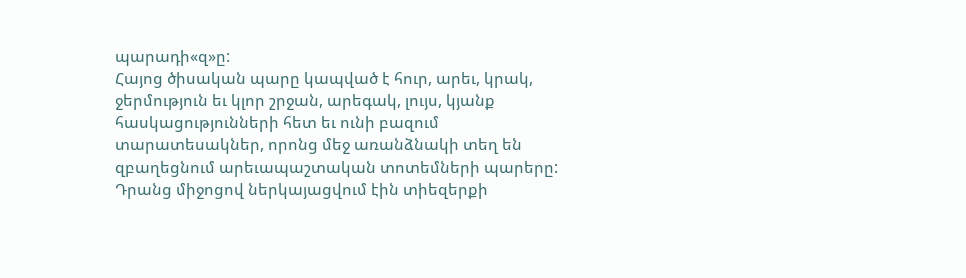պարադի«զ»ը:
Հայոց ծիսական պարը կապված է հուր, արեւ, կրակ, ջերմություն եւ կլոր շրջան, արեգակ, լույս, կյանք հասկացությունների հետ եւ ունի բազում տարատեսակներ, որոնց մեջ առանձնակի տեղ են զբաղեցնում արեւապաշտական տոտեմների պարերը: Դրանց միջոցով ներկայացվում էին տիեզերքի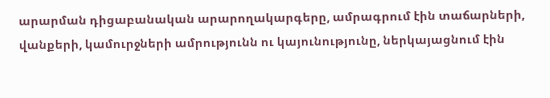արարման դիցաբանական արարողակարգերը, ամրագրում էին տաճարների, վանքերի, կամուրջների ամրությունն ու կայունությունը, ներկայացնում էին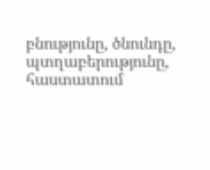բնությունը, ծնունդը, պտղաբերությունը, հաստատում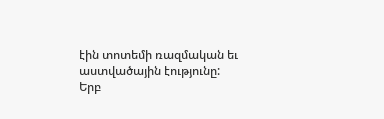էին տոտեմի ռազմական եւ աստվածային էությունը:
Երբ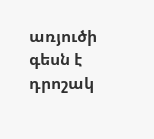առյուծի գեսն է դրոշակ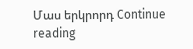Մաս երկրորդ Continue reading